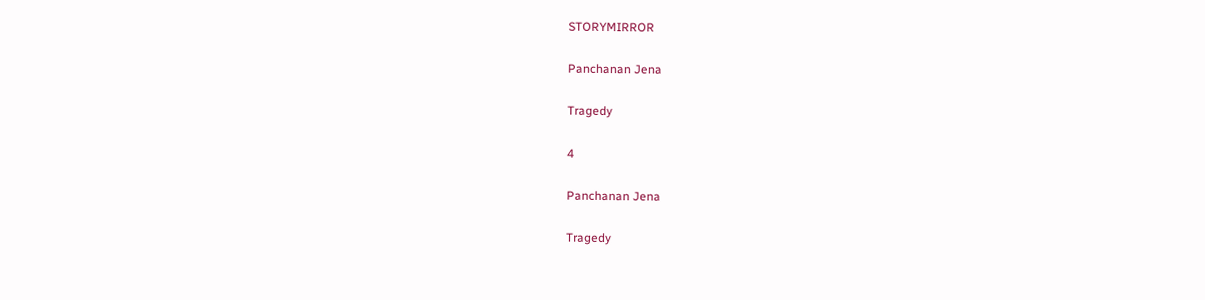STORYMIRROR

Panchanan Jena

Tragedy

4

Panchanan Jena

Tragedy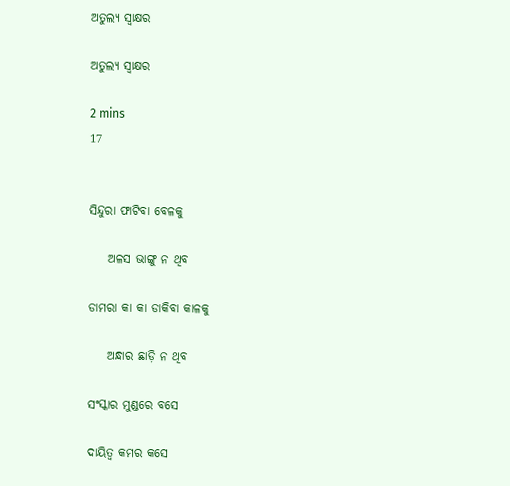ଅତୁଲ୍ୟ ସ୍ଵାକ୍ଷର

ଅତୁଲ୍ୟ ସ୍ଵାକ୍ଷର

2 mins
17


ସିନ୍ଦୁରା ଫାଟିବା ବେଳକୁ

    ଅଳସ ଭାଙ୍ଗୁ ନ ଥିବ

ଡାମରା କା କା ଡାକିବା କାଳକୁ

    ଅନ୍ଧାର ଛାଡ଼ି ନ ଥିବ

ସଂସ୍କାର ମୁଣ୍ଡରେ ବସେ

ଦାୟିତ୍ଵ କମର କସେ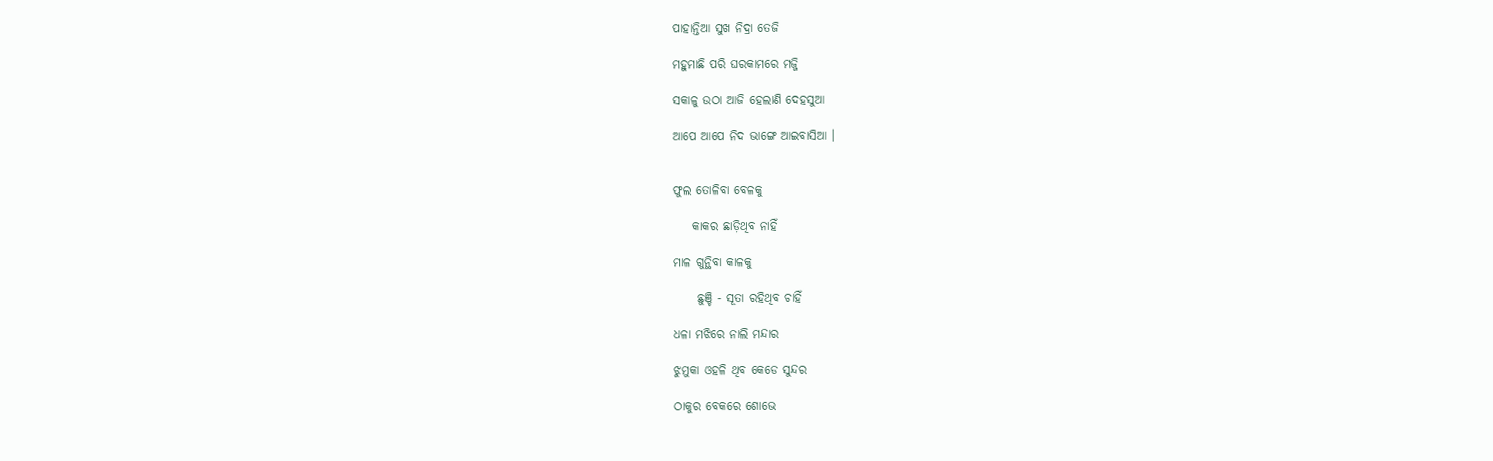ପାହାନ୍ତିଆ ସୁଖ ନିଦ୍ରା ତେଜି

ମହୁମାଛି ପରି ଘରକାମରେ ମଜ୍ଜି

ସକାଳୁ ଉଠା ଆଜି ହେଲାଣି ଦେହସୁଆ

ଆପେ ଆପେ ନିଦ ଭାଙ୍ଗେ ଆଇବାସିଆ ।


ଫୁଲ ତୋଳିବା ବେଳକୁ

    କାକର ଛାଡ଼ିଥିବ ନାହିଁ

ମାଳ ଗୁନ୍ଥିବା କାଳକୁ

     ଛୁଞ୍ଚି - ସୂତା ରହିଥିବ ଚାହିଁ

ଧଳା ମଝିରେ ନାଲି ମନ୍ଦାର

ଝୁମୁକା ଓହଳି ଥିବ କେଡେ ସୁନ୍ଦର

ଠାକୁର ବେକରେ ଶୋଭେ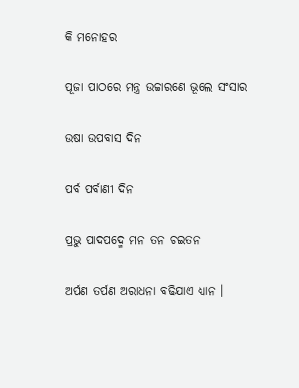କି ମନୋହର

ପୂଜା ପାଠରେ ମନ୍ତ୍ର ଉଚ୍ଚାରଣେ ଭୂଲେ ସଂସାର

ଉଷା ଉପବାସ ଦିନ

ପର୍ବ ପର୍ବାଣୀ ଦିନ

ପ୍ରଭୁ ପାଦପଦ୍ମେ ମନ ତନ ଚଇତନ

ଅର୍ପଣ ତର୍ପଣ ଅରାଧନା ବଢିଯାଏ ଧ୍ୟାନ ।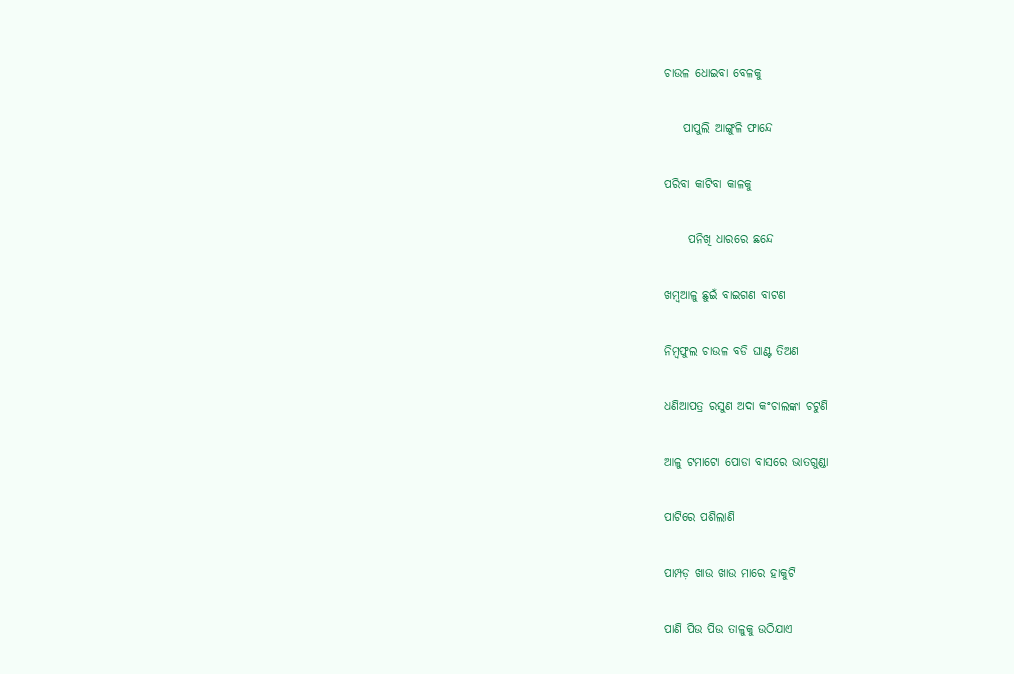ଚାଉଳ ଧୋଇବା ବେଳକୁ

    ପାପୁଲି ଆଙ୍ଗୁଳି ଫାନ୍ଦେ

ପରିବା କାଟିବା କାଳକୁ

     ପନିଖି ଧାରରେ ଛନ୍ଦେ

ଖମ୍ବଆଳୁ ଛୁଇଁ ବାଇଗଣ ବାଟଣ

ନିମ୍ବଫୁଲ ଚାଉଳ ବଡି ଘାଣ୍ଟ ତିଅଣ

ଧଣିଆପତ୍ର ରସୁଣ ଅଦା କଂଚାଲଙ୍କା ଚଟୁଣି

ଆଳୁ ଟମାଟୋ ପୋଡା ବାସରେ ଭାତଗୁଣ୍ଡା

ପାଟିରେ ପଶିଲାଣି

ପାମ୍ପଡ଼ ଖାଉ ଖାଉ ମାରେ ହାକୁଟି

ପାଣି ପିଉ ପିଉ ତାଳୁକୁ ଉଠିଯାଏ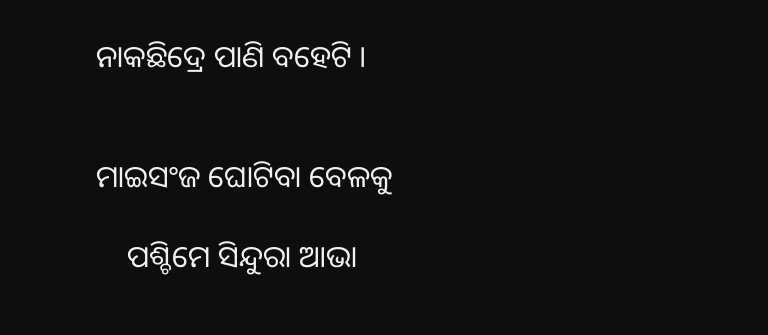ନାକଛିଦ୍ରେ ପାଣି ବହେଟି ।


ମାଇସଂଜ ଘୋଟିବା ବେଳକୁ

    ପଶ୍ଚିମେ ସିନ୍ଦୁରା ଆଭା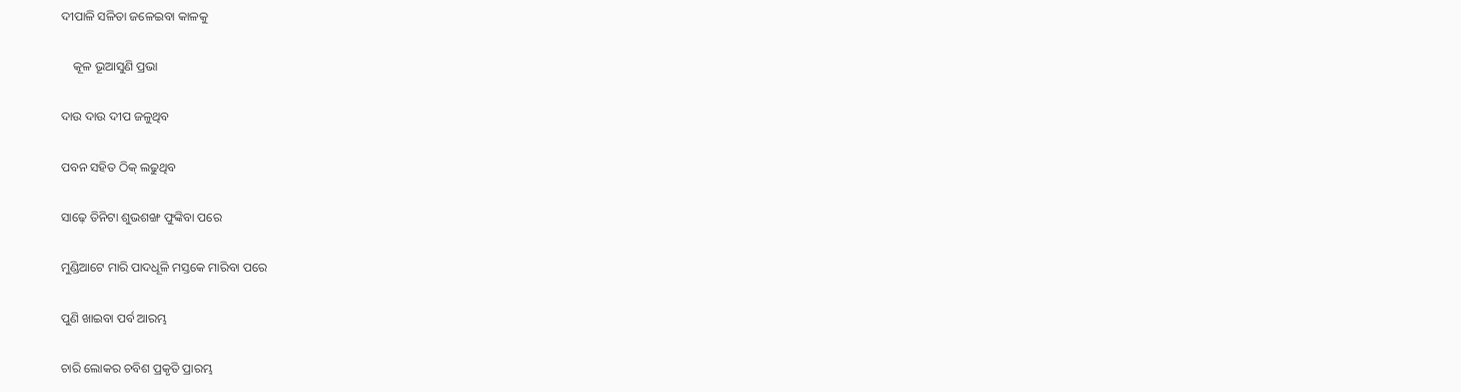ଦୀପାଳି ସଳିତା ଜଳେଇବା କାଳକୁ

    କୂଳ ଭୂଆସୁଣି ପ୍ରଭା

ଦାଉ ଦାଉ ଦୀପ ଜଳୁଥିବ

ପବନ ସହିତ ଠିକ୍ ଲଢୁଥିବ

ସାଢ଼େ ତିନିଟା ଶୁଭଶଙ୍ଖ ଫୁଙ୍କିବା ପରେ

ମୁଣ୍ଡିଆଟେ ମାରି ପାଦଧୂଳି ମସ୍ତକେ ମାରିବା ପରେ

ପୁଣି ଖାଇବା ପର୍ବ ଆରମ୍ଭ

ଚାରି ଲୋକର ଚବିଶ ପ୍ରକୃତି ପ୍ରାରମ୍ଭ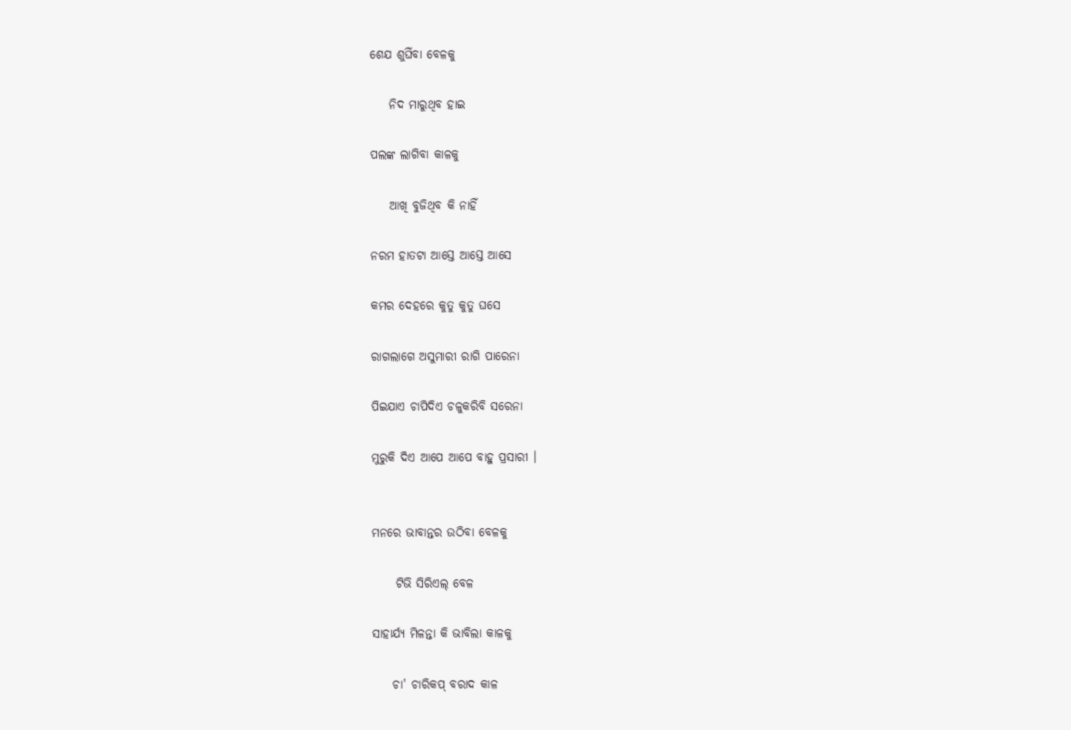ଶେଯ ଶୁଘିଁବା ବେଳକୁ

    ନିଦ ମାରୁଥିବ ହାଇ

ପଲଙ୍କ ଲାଗିବା କାଳକୁ

    ଆଖି ବୁଜିଥିବ କି ନାହିଁ

ନରମ ହାତଟା ଆସ୍ତେ ଆସ୍ତେ ଆସେ

କମର ଦେହରେ କୁତୁ କୁତୁ ଘସେ

ରାଗଲାଗେ ଅସୁମାରୀ ରାଗି ପାରେନା

ପିଇଯାଏ ଚାପିଦିଏ ଚଳୁକରିବି ସରେନା

ମୁରୁକି ଦିଏ ଆପେ ଆପେ ବାହୁ ପ୍ରସାରୀ ।


ମନରେ ଭାବାନ୍ତର ଉଠିବା ବେଳକୁ

     ଟିଭି ସିରିଏଲ୍ ବେଳ

ସାହାର୍ଯ୍ୟ ମିଳନ୍ତା କି ଭାବିଲା କାଳକୁ

    ଚା' ଚାରିକପ୍ ବରାଦ କାଳ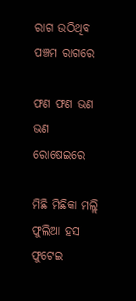ରାଗ ଉଠିଥିବ ପଞ୍ଚମ ରାଗରେ

ଫଣ ଫଣ ଭଣ ଭଣ ରୋଷେଇରେ

ମିଛି ମିଛିକା ମଲ୍ଲି ଫୁଲିଆ ହସ ଫୁଟେଇ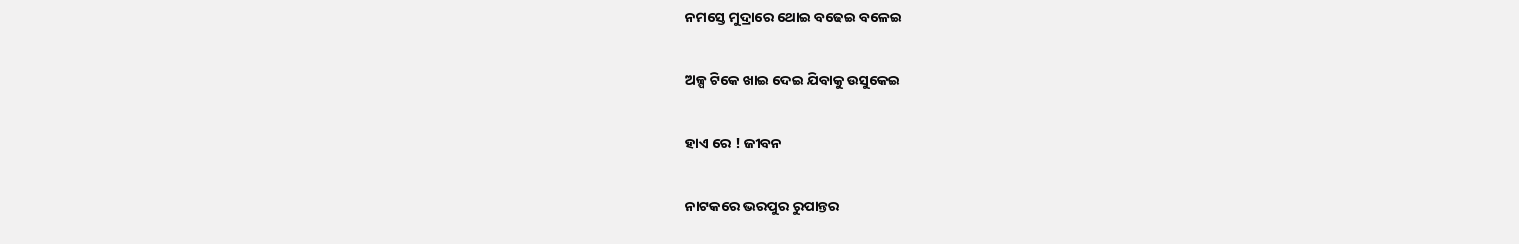ନମସ୍ତେ ମୁଦ୍ରାରେ ଥୋଇ ବଢେଇ ବଳେଇ

ଅଳ୍ପ ଟିକେ ଖାଇ ଦେଇ ଯିବାକୁ ଉସୁକେଇ

ହାଏ ରେ ! ଜୀବନ

ନାଟକରେ ଭରପୁର ରୁପାନ୍ତର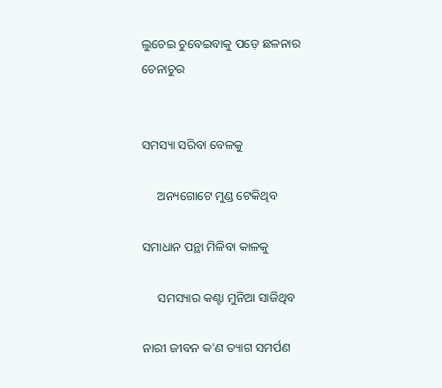ଲୁଚେଇ ଚୁବେଇବାକୁ ପଡ଼େ ଛଳନାର ଚେନାଚୁର


ସମସ୍ୟା ସରିବା ବେଳକୁ

     ଅନ୍ୟଗୋଟେ ମୁଣ୍ଡ ଟେକିଥିବ

ସମାଧାନ ପନ୍ଥା ମିଳିବା କାଳକୁ

     ସମସ୍ୟାର କଣ୍ଟା ମୁନିଆ ସାଜିଥିବ

ନାରୀ ଜୀବନ କ'ଣ ତ୍ୟାଗ ସମର୍ପଣ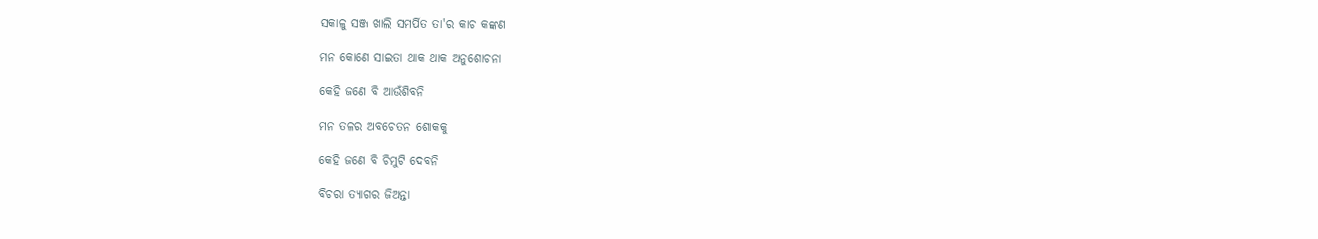ସକାଳୁ ସଞ୍ଜ ଖାଲି ସମର୍ପିତ ତା'ର କାଚ କଙ୍କଣ

ମନ କୋଣେ ସାଇତା ଥାକ ଥାକ ଅନୁଶୋଚନା

କେହି ଜଣେ ବି ଆଉଁଶିବନି

ମନ ତଳର ଅବଚେତନ ଶୋକକୁ

କେହି ଜଣେ ବି ଚିମୁଟି ଦେବନି

ବିଚରା ତ୍ୟାଗର ଜିଅନ୍ତା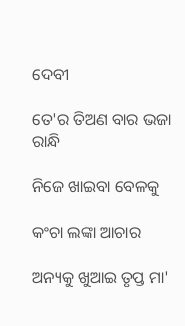ଦେବୀ

ତେ'ର ତିଅଣ ବାର ଭଜା ରାନ୍ଧି

ନିଜେ ଖାଇବା ବେଳକୁ

କଂଚା ଲଙ୍କା ଆଚାର

ଅନ୍ୟକୁ ଖୁଆଇ ତୃପ୍ତ ମା'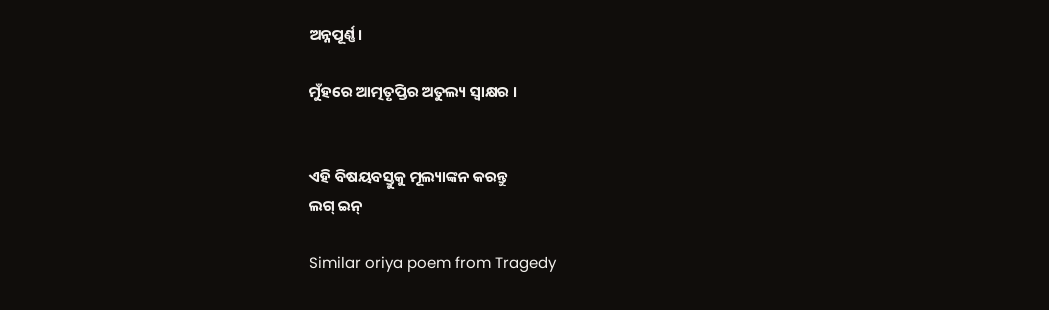ଅନ୍ନପୂର୍ଣ୍ଣ।

ମୁଁହରେ ଆତ୍ମତୃପ୍ତିର ଅତୁଲ୍ୟ ସ୍ଵାକ୍ଷର ।


ଏହି ବିଷୟବସ୍ତୁକୁ ମୂଲ୍ୟାଙ୍କନ କରନ୍ତୁ
ଲଗ୍ ଇନ୍

Similar oriya poem from Tragedy